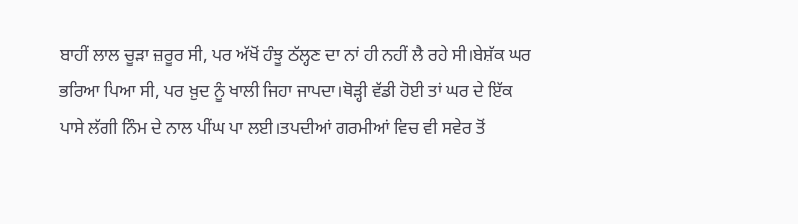ਬਾਹੀਂ ਲਾਲ ਚੂੜਾ ਜ਼ਰੂਰ ਸੀ, ਪਰ ਅੱਖੋਂ ਹੰਝੂ ਠੱਲ੍ਹਣ ਦਾ ਨਾਂ ਹੀ ਨਹੀਂ ਲੈ ਰਹੇ ਸੀ।ਬੇਸ਼ੱਕ ਘਰ ਭਰਿਆ ਪਿਆ ਸੀ, ਪਰ ਖ਼ੁਦ ਨੂੰ ਖਾਲੀ ਜਿਹਾ ਜਾਪਦਾ।ਥੋੜ੍ਹੀ ਵੱਡੀ ਹੋਈ ਤਾਂ ਘਰ ਦੇ ਇੱਕ ਪਾਸੇ ਲੱਗੀ ਨਿੰਮ ਦੇ ਨਾਲ ਪੀਂਘ ਪਾ ਲਈ।ਤਪਦੀਆਂ ਗਰਮੀਆਂ ਵਿਚ ਵੀ ਸਵੇਰ ਤੋਂ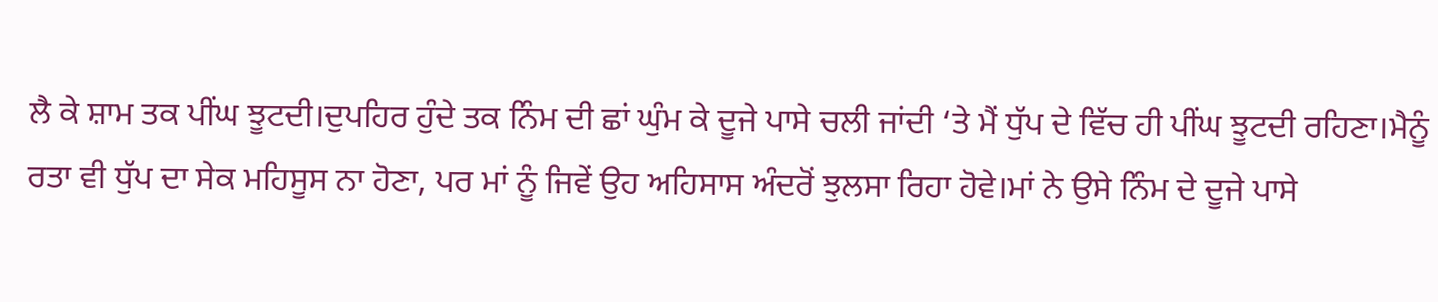ਲੈ ਕੇ ਸ਼ਾਮ ਤਕ ਪੀਂਘ ਝੂਟਦੀ।ਦੁਪਹਿਰ ਹੁੰਦੇ ਤਕ ਨਿੰਮ ਦੀ ਛਾਂ ਘੁੰਮ ਕੇ ਦੂਜੇ ਪਾਸੇ ਚਲੀ ਜਾਂਦੀ ‘ਤੇ ਮੈਂ ਧੁੱਪ ਦੇ ਵਿੱਚ ਹੀ ਪੀਂਘ ਝੂਟਦੀ ਰਹਿਣਾ।ਮੈਨੂੰ ਰਤਾ ਵੀ ਧੁੱਪ ਦਾ ਸੇਕ ਮਹਿਸੂਸ ਨਾ ਹੋਣਾ, ਪਰ ਮਾਂ ਨੂੰ ਜਿਵੇਂ ਉਹ ਅਹਿਸਾਸ ਅੰਦਰੋਂ ਝੁਲਸਾ ਰਿਹਾ ਹੋਵੇ।ਮਾਂ ਨੇ ਉਸੇ ਨਿੰਮ ਦੇ ਦੂਜੇ ਪਾਸੇ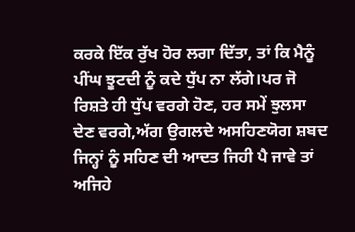ਕਰਕੇ ਇੱਕ ਰੁੱਖ ਹੋਰ ਲਗਾ ਦਿੱਤਾ, ਤਾਂ ਕਿ ਮੈਨੂੰ ਪੀਂਘ ਝੂਟਦੀ ਨੂੰ ਕਦੇ ਧੁੱਪ ਨਾ ਲੱਗੇ।ਪਰ ਜੋ ਰਿਸ਼ਤੇ ਹੀ ਧੁੱਪ ਵਰਗੇ ਹੋਣ, ਹਰ ਸਮੇਂ ਝੁਲਸਾ ਦੇਣ ਵਰਗੇ,ਅੱਗ ਉਗਲਦੇ ਅਸਹਿਣਯੋਗ ਸ਼ਬਦ ਜਿਨ੍ਹਾਂ ਨੂੰ ਸਹਿਣ ਦੀ ਆਦਤ ਜਿਹੀ ਪੈ ਜਾਵੇ ਤਾਂ ਅਜਿਹੇ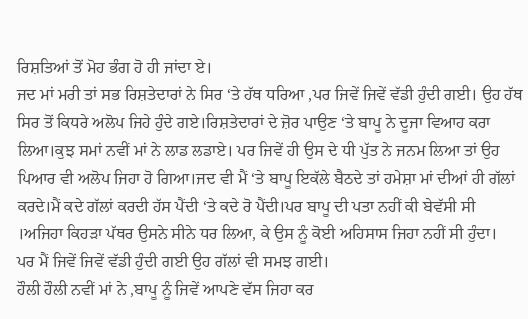ਰਿਸ਼ਤਿਆਂ ਤੋਂ ਮੋਹ ਭੰਗ ਹੋ ਹੀ ਜਾਂਦਾ ਏ।
ਜਦ ਮਾਂ ਮਰੀ ਤਾਂ ਸਭ ਰਿਸ਼ਤੇਦਾਰਾਂ ਨੇ ਸਿਰ ‘ਤੇ ਹੱਥ ਧਰਿਆ ,ਪਰ ਜਿਵੇਂ ਜਿਵੇਂ ਵੱਡੀ ਹੁੰਦੀ ਗਈ। ਉਹ ਹੱਥ ਸਿਰ ਤੋਂ ਕਿਧਰੇ ਅਲੋਪ ਜਿਹੇ ਹੁੰਦੇ ਗਏ।ਰਿਸ਼ਤੇਦਾਰਾਂ ਦੇ ਜ਼ੋਰ ਪਾਉਣ ‘ਤੇ ਬਾਪੂ ਨੇ ਦੂਜਾ ਵਿਆਹ ਕਰਾ ਲਿਆ।ਕੁਝ ਸਮਾਂ ਨਵੀਂ ਮਾਂ ਨੇ ਲਾਡ ਲਡਾਏ। ਪਰ ਜਿਵੇਂ ਹੀ ਉਸ ਦੇ ਧੀ ਪੁੱਤ ਨੇ ਜਨਮ ਲਿਆ ਤਾਂ ਉਹ ਪਿਆਰ ਵੀ ਅਲੋਪ ਜਿਹਾ ਹੋ ਗਿਆ।ਜਦ ਵੀ ਮੈਂ ‘ਤੇ ਬਾਪੂ ਇਕੱਲੇ ਬੈਠਦੇ ਤਾਂ ਹਮੇਸ਼ਾ ਮਾਂ ਦੀਆਂ ਹੀ ਗੱਲਾਂ ਕਰਦੇ।ਮੈਂ ਕਦੇ ਗੱਲਾਂ ਕਰਦੀ ਹੱਸ ਪੈਂਦੀ ‘ਤੇ ਕਦੇ ਰੋ ਪੈਂਦੀ।ਪਰ ਬਾਪੂ ਦੀ ਪਤਾ ਨਹੀਂ ਕੀ ਬੇਵੱਸੀ ਸੀ ।ਅਜਿਹਾ ਕਿਹੜਾ ਪੱਥਰ ਉਸਨੇ ਸੀਨੇ ਧਰ ਲਿਆ, ਕੇ ਉਸ ਨੂੰ ਕੋਈ ਅਹਿਸਾਸ ਜਿਹਾ ਨਹੀਂ ਸੀ ਹੁੰਦਾ।
ਪਰ ਮੈਂ ਜਿਵੇਂ ਜਿਵੇਂ ਵੱਡੀ ਹੁੰਦੀ ਗਈ ਉਹ ਗੱਲਾਂ ਵੀ ਸਮਝ ਗਈ।
ਹੌਲੀ ਹੌਲੀ ਨਵੀਂ ਮਾਂ ਨੇ ,ਬਾਪੂ ਨੂੰ ਜਿਵੇਂ ਆਪਣੇ ਵੱਸ ਜਿਹਾ ਕਰ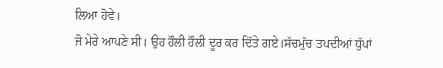ਲਿਆ ਹੋਵੇ।
ਜੋ ਮੇਰੇ ਆਪਣੇ ਸੀ। ਉਹ ਹੌਲੀ ਹੌਲੀ ਦੂਰ ਕਰ ਦਿੱਤੇ ਗਏ।ਸੱਚਮੁੱਚ ਤਪਦੀਆਂ ਧੁੱਪਾਂ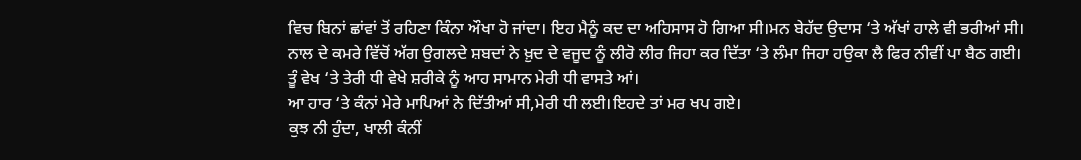ਵਿਚ ਬਿਨਾਂ ਛਾਂਵਾਂ ਤੋਂ ਰਹਿਣਾ ਕਿੰਨਾ ਔਖਾ ਹੋ ਜਾਂਦਾ। ਇਹ ਮੈਨੂੰ ਕਦ ਦਾ ਅਹਿਸਾਸ ਹੋ ਗਿਆ ਸੀ।ਮਨ ਬੇਹੱਦ ਉਦਾਸ ‘ਤੇ ਅੱਖਾਂ ਹਾਲੇ ਵੀ ਭਰੀਆਂ ਸੀ।
ਨਾਲ ਦੇ ਕਮਰੇ ਵਿੱਚੋਂ ਅੱਗ ਉਗਲਦੇ ਸ਼ਬਦਾਂ ਨੇ ਖ਼ੁਦ ਦੇ ਵਜੂਦ ਨੂੰ ਲੀਰੋ ਲੀਰ ਜਿਹਾ ਕਰ ਦਿੱਤਾ ‘ਤੇ ਲੰਮਾ ਜਿਹਾ ਹਉਕਾ ਲੈ ਫਿਰ ਨੀਵੀਂ ਪਾ ਬੈਠ ਗਈ।
ਤੂੰ ਵੇਖ ‘ਤੇ ਤੇਰੀ ਧੀ ਵੇਖੇ ਸ਼ਰੀਕੇ ਨੂੰ ਆਹ ਸਾਮਾਨ ਮੇਰੀ ਧੀ ਵਾਸਤੇ ਆਂ।
ਆ ਹਾਰ ‘ਤੇ ਕੰਨਾਂ ਮੇਰੇ ਮਾਪਿਆਂ ਨੇ ਦਿੱਤੀਆਂ ਸੀ,ਮੇਰੀ ਧੀ ਲਈ।ਇਹਦੇ ਤਾਂ ਮਰ ਖਪ ਗਏ।
ਕੁਝ ਨੀ ਹੁੰਦਾ, ਖਾਲੀ ਕੰਨੀਂ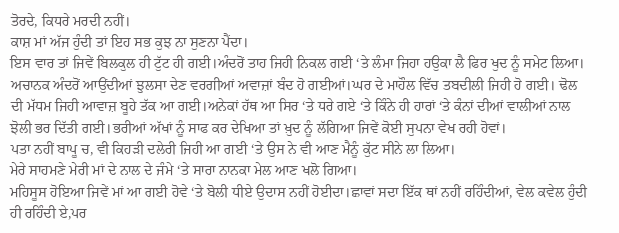ਤੋਰਦੇ, ਕਿਧਰੇ ਮਰਦੀ ਨਹੀਂ।
ਕਾਸ਼ ਮਾਂ ਅੱਜ ਹੁੰਦੀ ਤਾਂ ਇਹ ਸਭ ਕੁਝ ਨਾ ਸੁਣਨਾ ਪੈਂਦਾ।
ਇਸ ਵਾਰ ਤਾਂ ਜਿਵੇਂ ਬਿਲਕੁਲ ਹੀ ਟੁੱਟ ਹੀ ਗਈ।ਅੰਦਰੋਂ ਤਾਹ ਜਿਹੀ ਨਿਕਲ ਗਈ ‘ਤੇ ਲੰਮਾ ਜਿਹਾ ਹਉਕਾ ਲੈ ਫਿਰ ਖੁਦ ਨੂੰ ਸਮੇਟ ਲਿਆ।
ਅਚਾਨਕ ਅੰਦਰੋਂ ਆਉਂਦੀਆਂ ਝੁਲਸਾ ਦੇਣ ਵਰਗੀਆਂ ਅਵਾਜ਼ਾਂ ਬੰਦ ਹੋ ਗਈਆਂ।ਘਰ ਦੇ ਮਾਹੌਲ ਵਿੱਚ ਤਬਦੀਲੀ ਜਿਹੀ ਹੋ ਗਈ। ਢੋਲ ਦੀ ਮੱਧਮ ਜਿਹੀ ਆਵਾਜ਼ ਬੂਹੇ ਤੱਕ ਆ ਗਈ।ਅਨੇਕਾਂ ਹੱਥ ਆ ਸਿਰ ‘ਤੇ ਧਰੇ ਗਏ ‘ਤੇ ਕਿੰਨੇ ਹੀ ਹਾਰਾਂ ‘ਤੇ ਕੰਨਾਂ ਦੀਆਂ ਵਾਲੀਆਂ ਨਾਲ ਝੋਲੀ ਭਰ ਦਿੱਤੀ ਗਈ।ਭਰੀਆਂ ਅੱਖਾਂ ਨੂੰ ਸਾਫ ਕਰ ਦੇਖਿਆ ਤਾਂ ਖ਼ੁਦ ਨੂੰ ਲੱਗਿਆ ਜਿਵੇਂ ਕੋਈ ਸੁਪਨਾ ਵੇਖ ਰਹੀ ਹੋਵਾਂ।
ਪਤਾ ਨਹੀਂ ਬਾਪੂ ਚ, ਵੀ ਕਿਹੜੀ ਦਲੇਰੀ ਜਿਹੀ ਆ ਗਈ ‘ਤੇ ਉਸ ਨੇ ਵੀ ਆਣ ਮੈਨੂੰ ਕੁੱਟ ਸੀਨੇ ਲਾ ਲਿਆ।
ਮੇਰੇ ਸਾਹਮਣੇ ਮੇਰੀ ਮਾਂ ਦੇ ਨਾਲ ਦੇ ਜੰਮੇ ‘ਤੇ ਸਾਰਾ ਨਾਨਕਾ ਮੇਲ ਆਣ ਖਲੋ ਗਿਆ।
ਮਹਿਸੂਸ ਹੋਇਆ ਜਿਵੇਂ ਮਾਂ ਆ ਗਈ ਹੋਵੇ ‘ਤੇ ਬੋਲੀ ਧੀਏ ਉਦਾਸ ਨਹੀਂ ਹੋਈਦਾ।ਛਾਵਾਂ ਸਦਾ ਇੱਕ ਥਾਂ ਨਹੀਂ ਰਹਿੰਦੀਆਂ, ਵੇਲ ਕਵੇਲ ਹੁੰਦੀ ਹੀ ਰਹਿੰਦੀ ਏ,ਪਰ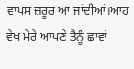ਵਾਪਸ ਜ਼ਰੂਰ ਆ ਜਾਂਦੀਆਂ।ਆਹ ਵੇਖ ਮੇਰੇ ਆਪਣੇ ਤੈਨੂੰ ਛਾਵਾਂ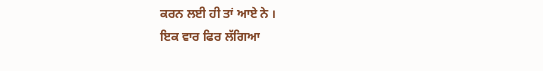ਕਰਨ ਲਈ ਹੀ ਤਾਂ ਆਏ ਨੇ ।
ਇਕ ਵਾਰ ਫਿਰ ਲੱਗਿਆ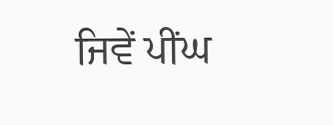ਜਿਵੇਂ ਪੀਂਘ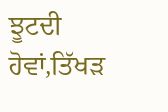ਝੂਟਦੀ ਹੋਵਾਂ,ਤਿੱਖੜ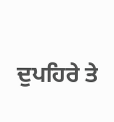ਦੁਪਹਿਰੇ ਤੇ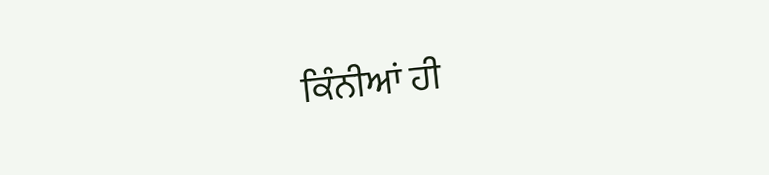ਕਿੰਨੀਆਂ ਹੀ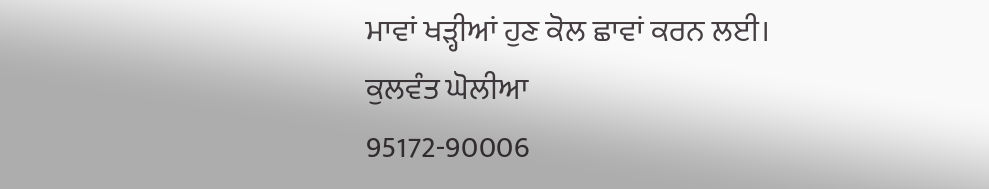ਮਾਵਾਂ ਖਡ਼੍ਹੀਆਂ ਹੁਣ ਕੋਲ ਛਾਵਾਂ ਕਰਨ ਲਈ।
ਕੁਲਵੰਤ ਘੋਲੀਆ
95172-90006